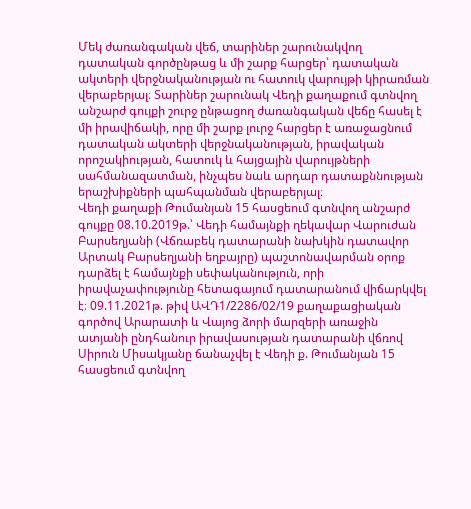Մեկ ժառանգական վեճ, տարիներ շարունակվող դատական գործընթաց և մի շարք հարցեր՝ դատական ակտերի վերջնականության ու հատուկ վարույթի կիրառման վերաբերյալ։ Տարիներ շարունակ Վեդի քաղաքում գտնվող անշարժ գույքի շուրջ ընթացող ժառանգական վեճը հասել է մի իրավիճակի, որը մի շարք լուրջ հարցեր է առաջացնում դատական ակտերի վերջնականության, իրավական որոշակիության, հատուկ և հայցային վարույթների սահմանազատման, ինչպես նաև արդար դատաքննության երաշխիքների պահպանման վերաբերյալ։
Վեդի քաղաքի Թումանյան 15 հասցեում գտնվող անշարժ գույքը 08.10.2019թ.՝ Վեդի համայնքի ղեկավար Վարուժան Բարսեղյանի (Վճռաբեկ դատարանի նախկին դատավոր Արտակ Բարսեղյանի եղբայրը) պաշտոնավարման օրոք դարձել է համայնքի սեփականություն, որի իրավաչափությունը հետագայում դատարանում վիճարկվել է։ 09.11.2021թ. թիվ ԱՎԴ1/2286/02/19 քաղաքացիական գործով Արարատի և Վայոց ձորի մարզերի առաջին ատյանի ընդհանուր իրավասության դատարանի վճռով Սիրուն Միսակյանը ճանաչվել է Վեդի ք. Թումանյան 15 հասցեում գտնվող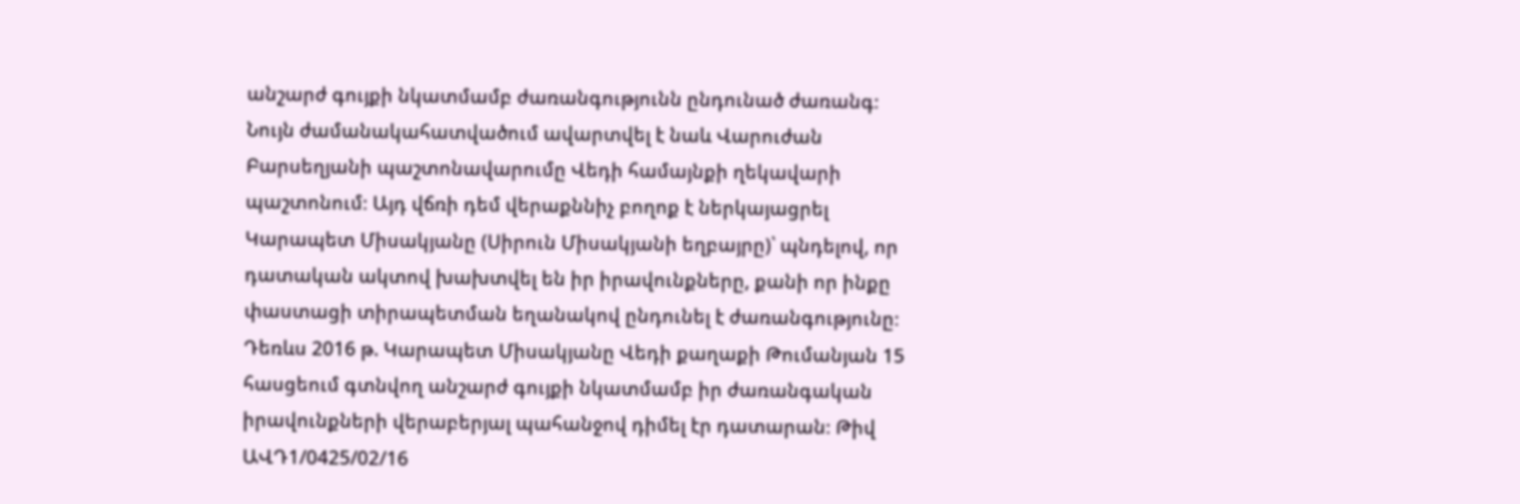անշարժ գույքի նկատմամբ ժառանգությունն ընդունած ժառանգ։ Նույն ժամանակահատվածում ավարտվել է նաև Վարուժան Բարսեղյանի պաշտոնավարումը Վեդի համայնքի ղեկավարի պաշտոնում։ Այդ վճռի դեմ վերաքննիչ բողոք է ներկայացրել Կարապետ Միսակյանը (Սիրուն Միսակյանի եղբայրը)՝ պնդելով, որ դատական ակտով խախտվել են իր իրավունքները, քանի որ ինքը փաստացի տիրապետման եղանակով ընդունել է ժառանգությունը։
Դեռևս 2016 թ. Կարապետ Միսակյանը Վեդի քաղաքի Թումանյան 15 հասցեում գտնվող անշարժ գույքի նկատմամբ իր ժառանգական իրավունքների վերաբերյալ պահանջով դիմել էր դատարան։ Թիվ ԱՎԴ1/0425/02/16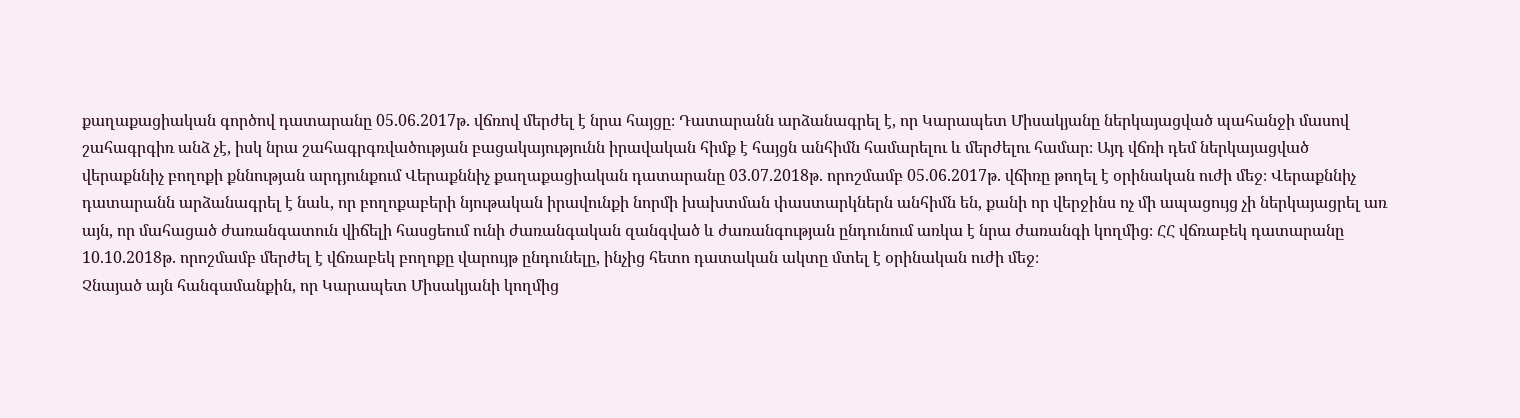քաղաքացիական գործով դատարանը 05.06.2017թ. վճռով մերժել է նրա հայցը։ Դատարանն արձանագրել է, որ Կարապետ Միսակյանը ներկայացված պահանջի մասով շահագրգիռ անձ չէ, իսկ նրա շահագրգռվածության բացակայությունն իրավական հիմք է հայցն անհիմն համարելու և մերժելու համար։ Այդ վճռի դեմ ներկայացված վերաքննիչ բողոքի քննության արդյունքում Վերաքննիչ քաղաքացիական դատարանը 03.07.2018թ. որոշմամբ 05.06.2017թ. վճիռը թողել է օրինական ուժի մեջ։ Վերաքննիչ դատարանն արձանագրել է նաև, որ բողոքաբերի նյութական իրավունքի նորմի խախտման փաստարկներն անհիմն են, քանի որ վերջինս ոչ մի ապացույց չի ներկայացրել առ այն, որ մահացած ժառանգատուն վիճելի հասցեում ունի ժառանգական զանգված և ժառանգության ընդունում առկա է նրա ժառանգի կողմից։ ՀՀ վճռաբեկ դատարանը 10.10.2018թ. որոշմամբ մերժել է վճռաբեկ բողոքը վարույթ ընդունելը, ինչից հետո դատական ակտը մտել է օրինական ուժի մեջ։
Չնայած այն հանգամանքին, որ Կարապետ Միսակյանի կողմից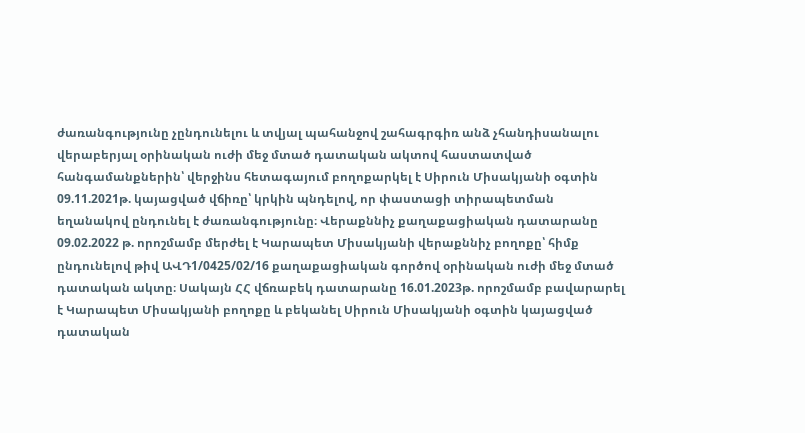ժառանգությունը չընդունելու և տվյալ պահանջով շահագրգիռ անձ չհանդիսանալու վերաբերյալ օրինական ուժի մեջ մտած դատական ակտով հաստատված հանգամանքներին՝ վերջինս հետագայում բողոքարկել է Սիրուն Միսակյանի օգտին 09.11.2021թ. կայացված վճիռը՝ կրկին պնդելով, որ փաստացի տիրապետման եղանակով ընդունել է ժառանգությունը։ Վերաքննիչ քաղաքացիական դատարանը 09.02.2022 թ. որոշմամբ մերժել է Կարապետ Միսակյանի վերաքննիչ բողոքը՝ հիմք ընդունելով թիվ ԱՎԴ1/0425/02/16 քաղաքացիական գործով օրինական ուժի մեջ մտած դատական ակտը։ Սակայն ՀՀ վճռաբեկ դատարանը 16.01.2023թ. որոշմամբ բավարարել է Կարապետ Միսակյանի բողոքը և բեկանել Սիրուն Միսակյանի օգտին կայացված դատական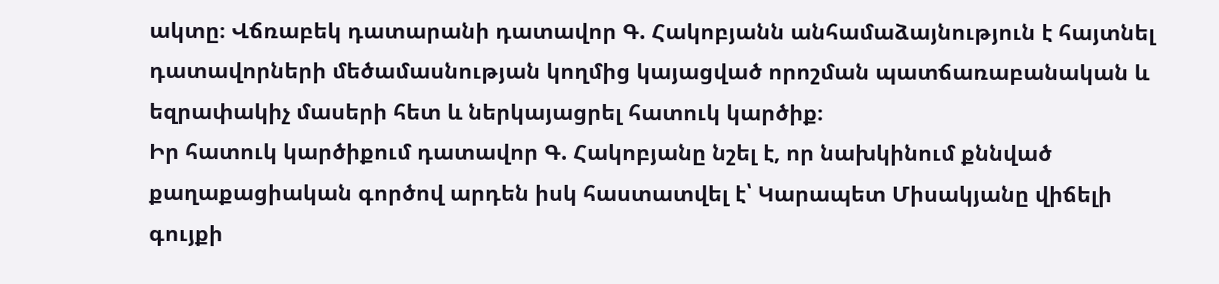ակտը։ Վճռաբեկ դատարանի դատավոր Գ. Հակոբյանն անհամաձայնություն է հայտնել դատավորների մեծամասնության կողմից կայացված որոշման պատճառաբանական և եզրափակիչ մասերի հետ և ներկայացրել հատուկ կարծիք։
Իր հատուկ կարծիքում դատավոր Գ. Հակոբյանը նշել է, որ նախկինում քննված քաղաքացիական գործով արդեն իսկ հաստատվել է՝ Կարապետ Միսակյանը վիճելի գույքի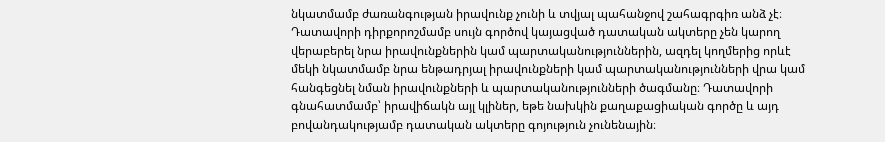նկատմամբ ժառանգության իրավունք չունի և տվյալ պահանջով շահագրգիռ անձ չէ։ Դատավորի դիրքորոշմամբ սույն գործով կայացված դատական ակտերը չեն կարող վերաբերել նրա իրավունքներին կամ պարտականություններին, ազդել կողմերից որևէ մեկի նկատմամբ նրա ենթադրյալ իրավունքների կամ պարտականությունների վրա կամ հանգեցնել նման իրավունքների և պարտականությունների ծագմանը։ Դատավորի գնահատմամբ՝ իրավիճակն այլ կլիներ, եթե նախկին քաղաքացիական գործը և այդ բովանդակությամբ դատական ակտերը գոյություն չունենային։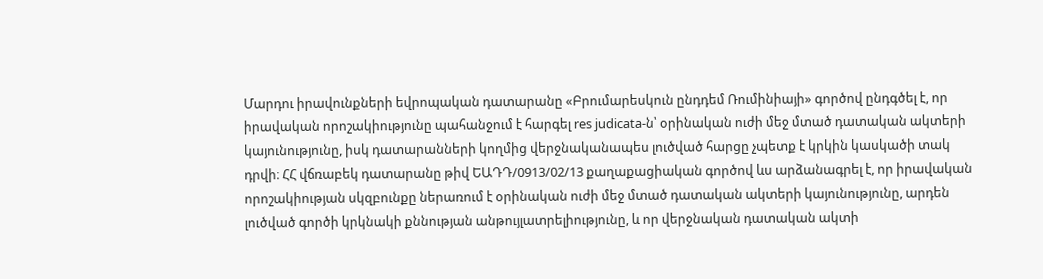Մարդու իրավունքների եվրոպական դատարանը «Բրումարեսկուն ընդդեմ Ռումինիայի» գործով ընդգծել է, որ իրավական որոշակիությունը պահանջում է հարգել res judicata-ն՝ օրինական ուժի մեջ մտած դատական ակտերի կայունությունը, իսկ դատարանների կողմից վերջնականապես լուծված հարցը չպետք է կրկին կասկածի տակ դրվի։ ՀՀ վճռաբեկ դատարանը թիվ ԵԱԴԴ/0913/02/13 քաղաքացիական գործով ևս արձանագրել է, որ իրավական որոշակիության սկզբունքը ներառում է օրինական ուժի մեջ մտած դատական ակտերի կայունությունը, արդեն լուծված գործի կրկնակի քննության անթույլատրելիությունը, և որ վերջնական դատական ակտի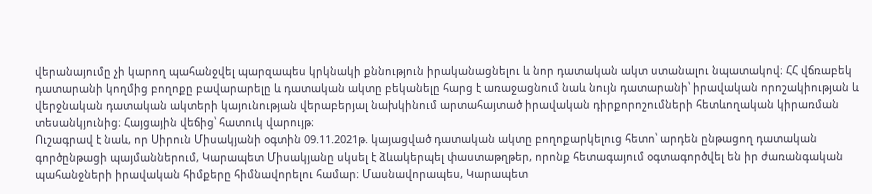վերանայումը չի կարող պահանջվել պարզապես կրկնակի քննություն իրականացնելու և նոր դատական ակտ ստանալու նպատակով։ ՀՀ վճռաբեկ դատարանի կողմից բողոքը բավարարելը և դատական ակտը բեկանելը հարց է առաջացնում նաև նույն դատարանի՝ իրավական որոշակիության և վերջնական դատական ակտերի կայունության վերաբերյալ նախկինում արտահայտած իրավական դիրքորոշումների հետևողական կիրառման տեսանկյունից։ Հայցային վեճից՝ հատուկ վարույթ։
Ուշագրավ է նաև, որ Սիրուն Միսակյանի օգտին 09.11.2021թ. կայացված դատական ակտը բողոքարկելուց հետո՝ արդեն ընթացող դատական գործընթացի պայմաններում, Կարապետ Միսակյանը սկսել է ձևակերպել փաստաթղթեր, որոնք հետագայում օգտագործվել են իր ժառանգական պահանջների իրավական հիմքերը հիմնավորելու համար։ Մասնավորապես, Կարապետ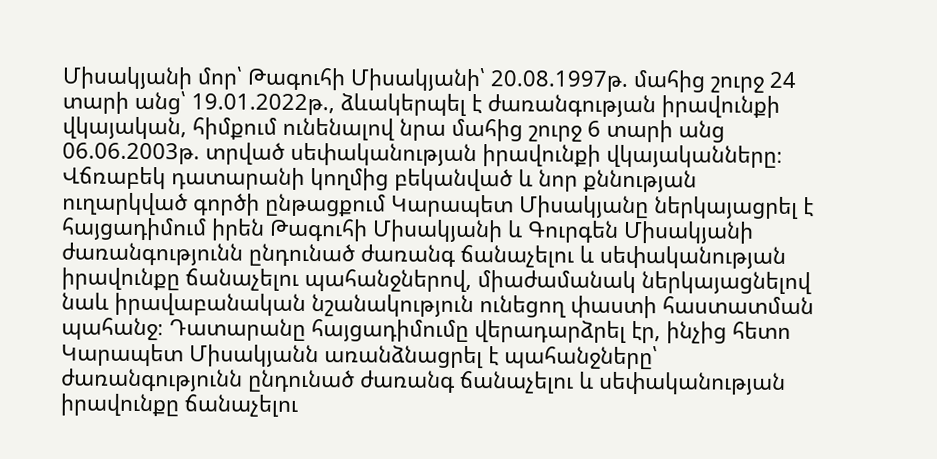Միսակյանի մոր՝ Թագուհի Միսակյանի՝ 20.08.1997թ. մահից շուրջ 24 տարի անց՝ 19.01.2022թ., ձևակերպել է ժառանգության իրավունքի վկայական, հիմքում ունենալով նրա մահից շուրջ 6 տարի անց 06.06.2003թ. տրված սեփականության իրավունքի վկայականները։
Վճռաբեկ դատարանի կողմից բեկանված և նոր քննության ուղարկված գործի ընթացքում Կարապետ Միսակյանը ներկայացրել է հայցադիմում իրեն Թագուհի Միսակյանի և Գուրգեն Միսակյանի ժառանգությունն ընդունած ժառանգ ճանաչելու և սեփականության իրավունքը ճանաչելու պահանջներով, միաժամանակ ներկայացնելով նաև իրավաբանական նշանակություն ունեցող փաստի հաստատման պահանջ։ Դատարանը հայցադիմումը վերադարձրել էր, ինչից հետո Կարապետ Միսակյանն առանձնացրել է պահանջները՝ ժառանգությունն ընդունած ժառանգ ճանաչելու և սեփականության իրավունքը ճանաչելու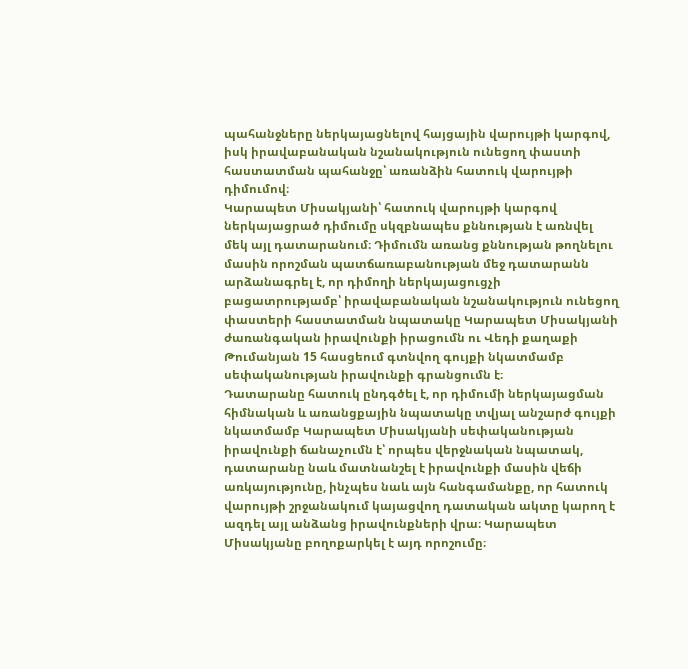պահանջները ներկայացնելով հայցային վարույթի կարգով, իսկ իրավաբանական նշանակություն ունեցող փաստի հաստատման պահանջը՝ առանձին հատուկ վարույթի դիմումով։
Կարապետ Միսակյանի՝ հատուկ վարույթի կարգով ներկայացրած դիմումը սկզբնապես քննության է առնվել մեկ այլ դատարանում։ Դիմումն առանց քննության թողնելու մասին որոշման պատճառաբանության մեջ դատարանն արձանագրել է, որ դիմողի ներկայացուցչի բացատրությամբ՝ իրավաբանական նշանակություն ունեցող փաստերի հաստատման նպատակը Կարապետ Միսակյանի ժառանգական իրավունքի իրացումն ու Վեդի քաղաքի Թումանյան 15 հասցեում գտնվող գույքի նկատմամբ սեփականության իրավունքի գրանցումն է։
Դատարանը հատուկ ընդգծել է, որ դիմումի ներկայացման հիմնական և առանցքային նպատակը տվյալ անշարժ գույքի նկատմամբ Կարապետ Միսակյանի սեփականության իրավունքի ճանաչումն է՝ որպես վերջնական նպատակ, դատարանը նաև մատնանշել է իրավունքի մասին վեճի առկայությունը, ինչպես նաև այն հանգամանքը, որ հատուկ վարույթի շրջանակում կայացվող դատական ակտը կարող է ազդել այլ անձանց իրավունքների վրա։ Կարապետ Միսակյանը բողոքարկել է այդ որոշումը։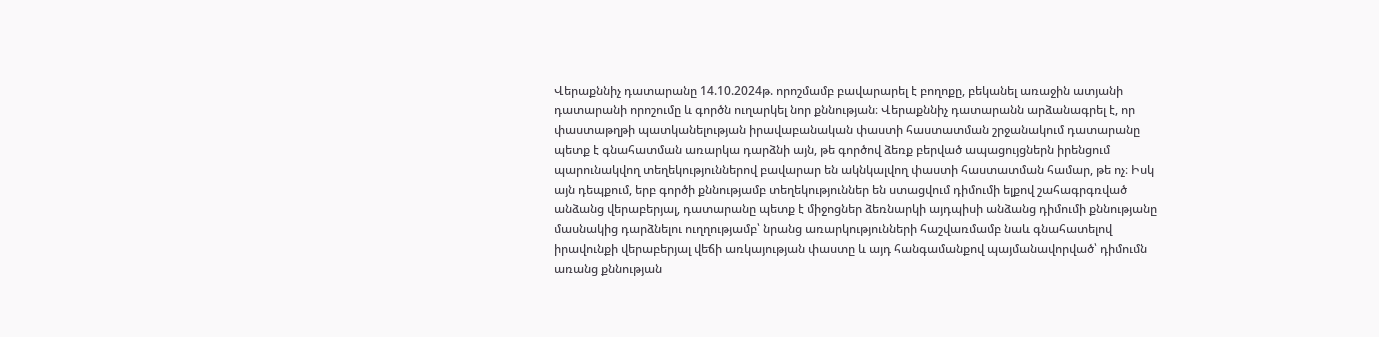Վերաքննիչ դատարանը 14.10.2024թ. որոշմամբ բավարարել է բողոքը, բեկանել առաջին ատյանի դատարանի որոշումը և գործն ուղարկել նոր քննության։ Վերաքննիչ դատարանն արձանագրել է, որ փաստաթղթի պատկանելության իրավաբանական փաստի հաստատման շրջանակում դատարանը պետք է գնահատման առարկա դարձնի այն, թե գործով ձեռք բերված ապացույցներն իրենցում պարունակվող տեղեկություններով բավարար են ակնկալվող փաստի հաստատման համար, թե ոչ։ Իսկ այն դեպքում, երբ գործի քննությամբ տեղեկություններ են ստացվում դիմումի ելքով շահագրգռված անձանց վերաբերյալ, դատարանը պետք է միջոցներ ձեռնարկի այդպիսի անձանց դիմումի քննությանը մասնակից դարձնելու ուղղությամբ՝ նրանց առարկությունների հաշվառմամբ նաև գնահատելով իրավունքի վերաբերյալ վեճի առկայության փաստը և այդ հանգամանքով պայմանավորված՝ դիմումն առանց քննության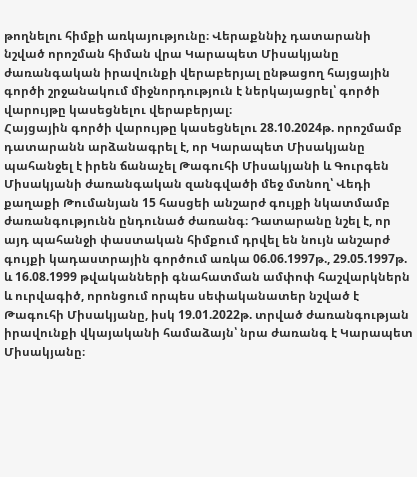թողնելու հիմքի առկայությունը։ Վերաքննիչ դատարանի նշված որոշման հիման վրա Կարապետ Միսակյանը ժառանգական իրավունքի վերաբերյալ ընթացող հայցային գործի շրջանակում միջնորդություն է ներկայացրել՝ գործի վարույթը կասեցնելու վերաբերյալ։
Հայցային գործի վարույթը կասեցնելու 28.10.2024թ. որոշմամբ դատարանն արձանագրել է, որ Կարապետ Միսակյանը պահանջել է իրեն ճանաչել Թագուհի Միսակյանի և Գուրգեն Միսակյանի ժառանգական զանգվածի մեջ մտնող՝ Վեդի քաղաքի Թումանյան 15 հասցեի անշարժ գույքի նկատմամբ ժառանգությունն ընդունած ժառանգ։ Դատարանը նշել է, որ այդ պահանջի փաստական հիմքում դրվել են նույն անշարժ գույքի կադաստրային գործում առկա 06.06.1997թ., 29.05.1997թ. և 16.08.1999 թվականների գնահատման ամփոփ հաշվարկներն և ուրվագիծ, որոնցում որպես սեփականատեր նշված է Թագուհի Միսակյանը, իսկ 19.01.2022թ. տրված ժառանգության իրավունքի վկայականի համաձայն՝ նրա ժառանգ է Կարապետ Միսակյանը։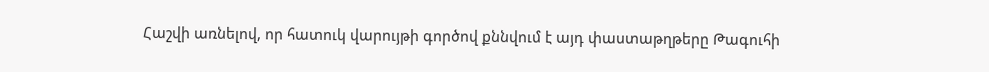Հաշվի առնելով, որ հատուկ վարույթի գործով քննվում է այդ փաստաթղթերը Թագուհի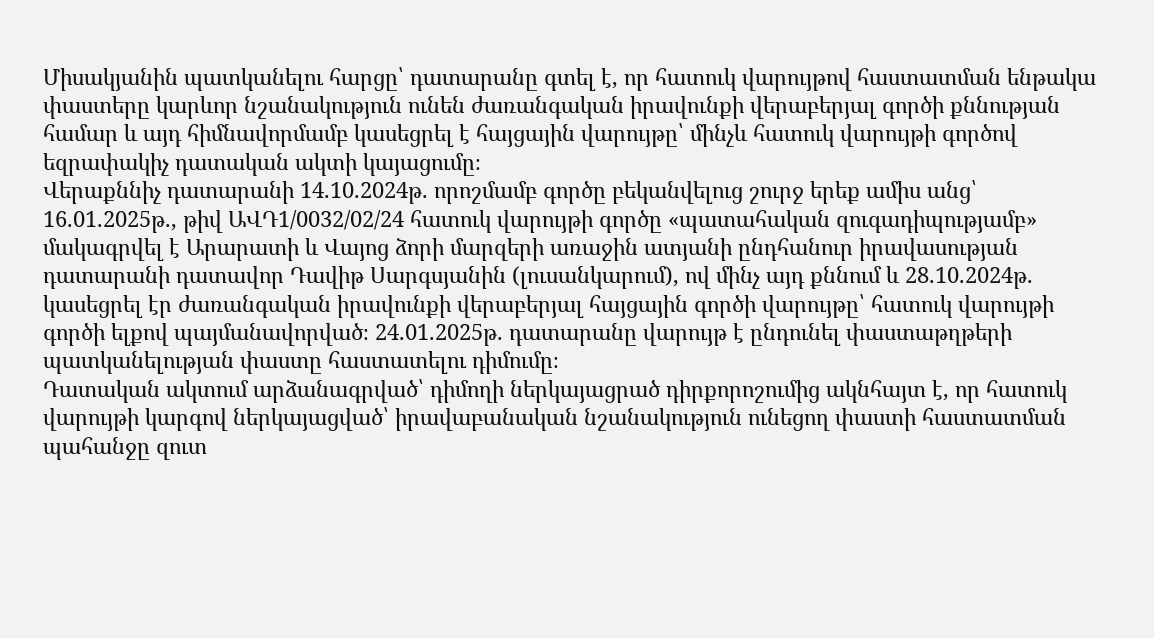Միսակյանին պատկանելու հարցը՝ դատարանը գտել է, որ հատուկ վարույթով հաստատման ենթակա փաստերը կարևոր նշանակություն ունեն ժառանգական իրավունքի վերաբերյալ գործի քննության համար և այդ հիմնավորմամբ կասեցրել է հայցային վարույթը՝ մինչև հատուկ վարույթի գործով եզրափակիչ դատական ակտի կայացումը։
Վերաքննիչ դատարանի 14.10.2024թ. որոշմամբ գործը բեկանվելուց շուրջ երեք ամիս անց՝ 16.01.2025թ., թիվ ԱՎԴ1/0032/02/24 հատուկ վարույթի գործը «պատահական զուգադիպությամբ» մակագրվել է Արարատի և Վայոց ձորի մարզերի առաջին ատյանի ընդհանուր իրավասության դատարանի դատավոր Դավիթ Սարգսյանին (լուսանկարում), ով մինչ այդ քննում և 28.10.2024թ. կասեցրել էր ժառանգական իրավունքի վերաբերյալ հայցային գործի վարույթը՝ հատուկ վարույթի գործի ելքով պայմանավորված։ 24.01.2025թ. դատարանը վարույթ է ընդունել փաստաթղթերի պատկանելության փաստը հաստատելու դիմումը։
Դատական ակտում արձանագրված՝ դիմողի ներկայացրած դիրքորոշումից ակնհայտ է, որ հատուկ վարույթի կարգով ներկայացված՝ իրավաբանական նշանակություն ունեցող փաստի հաստատման պահանջը զուտ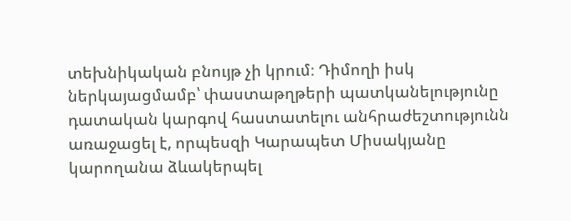տեխնիկական բնույթ չի կրում։ Դիմողի իսկ ներկայացմամբ՝ փաստաթղթերի պատկանելությունը դատական կարգով հաստատելու անհրաժեշտությունն առաջացել է, որպեսզի Կարապետ Միսակյանը կարողանա ձևակերպել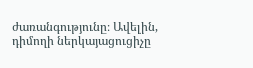ժառանգությունը։ Ավելին, դիմողի ներկայացուցիչը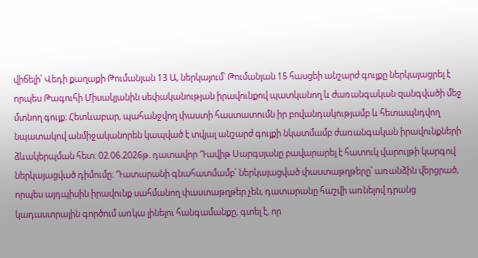վիճելի՝ Վեդի քաղաքի Թումանյան 13 Ա, ներկայում՝ Թումանյան 15 հասցեի անշարժ գույքը ներկայացրել է որպես Թագուհի Միսակյանին սեփականության իրավունքով պատկանող և ժառանգական զանգվածի մեջ մտնող գույք։ Հետևաբար, պահանջվող փաստի հաստատումն իր բովանդակությամբ և հետապնդվող նպատակով անմիջականորեն կապված է տվյալ անշարժ գույքի նկատմամբ ժառանգական իրավունքների ձևակերպման հետ։ 02.06.2026թ. դատավոր Դավիթ Սարգսյանը բավարարել է հատուկ վարույթի կարգով ներկայացված դիմումը։ Դատարանի գնահատմամբ՝ ներկայացված փաստաթղթերը՝ առանձին վերցրած, որպես այդպիսին իրավունք սահմանող փաստաթղթեր չեն, դատարանը հաշվի առնելով դրանց կադաստրային գործում առկա լինելու հանգամանքը, գտել է, որ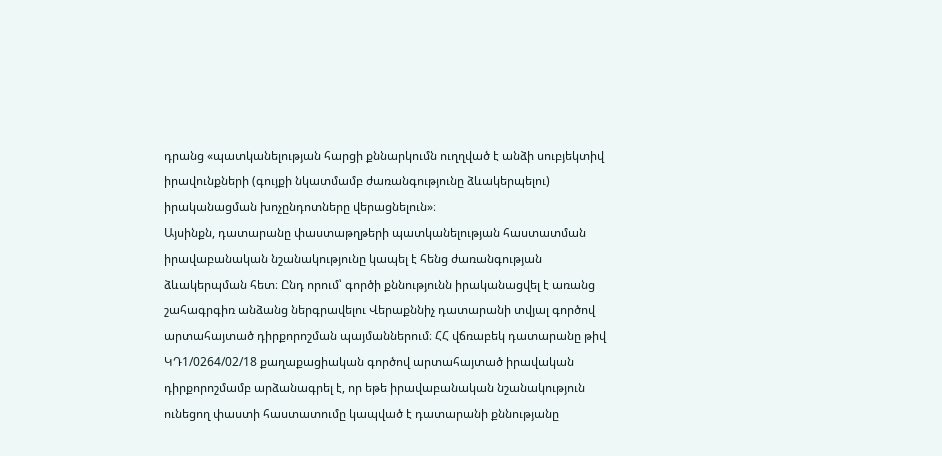դրանց «պատկանելության հարցի քննարկումն ուղղված է անձի սուբյեկտիվ իրավունքների (գույքի նկատմամբ ժառանգությունը ձևակերպելու) իրականացման խոչընդոտները վերացնելուն»։
Այսինքն, դատարանը փաստաթղթերի պատկանելության հաստատման իրավաբանական նշանակությունը կապել է հենց ժառանգության ձևակերպման հետ։ Ընդ որում՝ գործի քննությունն իրականացվել է առանց շահագրգիռ անձանց ներգրավելու Վերաքննիչ դատարանի տվյալ գործով արտահայտած դիրքորոշման պայմաններում։ ՀՀ վճռաբեկ դատարանը թիվ ԿԴ1/0264/02/18 քաղաքացիական գործով արտահայտած իրավական դիրքորոշմամբ արձանագրել է, որ եթե իրավաբանական նշանակություն ունեցող փաստի հաստատումը կապված է դատարանի քննությանը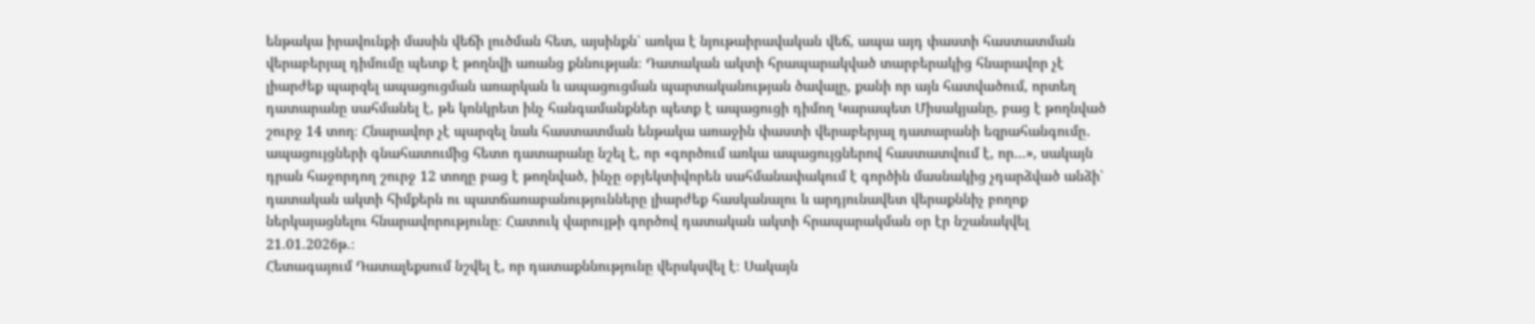ենթակա իրավունքի մասին վեճի լուծման հետ, այսինքն՝ առկա է նյութաիրավական վեճ, ապա այդ փաստի հաստատման վերաբերյալ դիմումը պետք է թողնվի առանց քննության։ Դատական ակտի հրապարակված տարբերակից հնարավոր չէ լիարժեք պարզել ապացուցման առարկան և ապացուցման պարտականության ծավալը, քանի որ այն հատվածում, որտեղ դատարանը սահմանել է, թե կոնկրետ ինչ հանգամանքներ պետք է ապացուցի դիմող Կարապետ Միսակյանը, բաց է թողնված շուրջ 14 տող։ Հնարավոր չէ պարզել նաև հաստատման ենթակա առաջին փաստի վերաբերյալ դատարանի եզրահանգումը․ ապացույցների գնահատումից հետո դատարանը նշել է, որ «գործում առկա ապացույցներով հաստատվում է, որ…», սակայն դրան հաջորդող շուրջ 12 տողը բաց է թողնված, ինչը օբյեկտիվորեն սահմանափակում է գործին մասնակից չդարձված անձի՝ դատական ակտի հիմքերն ու պատճառաբանությունները լիարժեք հասկանալու և արդյունավետ վերաքննիչ բողոք ներկայացնելու հնարավորությունը։ Հատուկ վարույթի գործով դատական ակտի հրապարակման օր էր նշանակվել 21.01.2026թ.։
Հետագայում Դատալեքսում նշվել է, որ դատաքննությունը վերսկսվել է։ Սակայն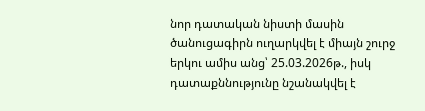նոր դատական նիստի մասին ծանուցագիրն ուղարկվել է միայն շուրջ երկու ամիս անց՝ 25.03.2026թ., իսկ դատաքննությունը նշանակվել է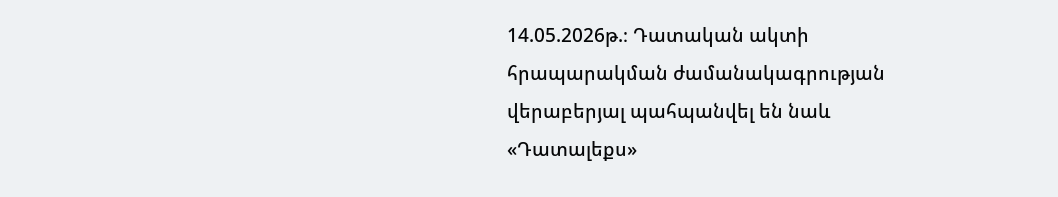14.05.2026թ.։ Դատական ակտի հրապարակման ժամանակագրության վերաբերյալ պահպանվել են նաև «Դատալեքս»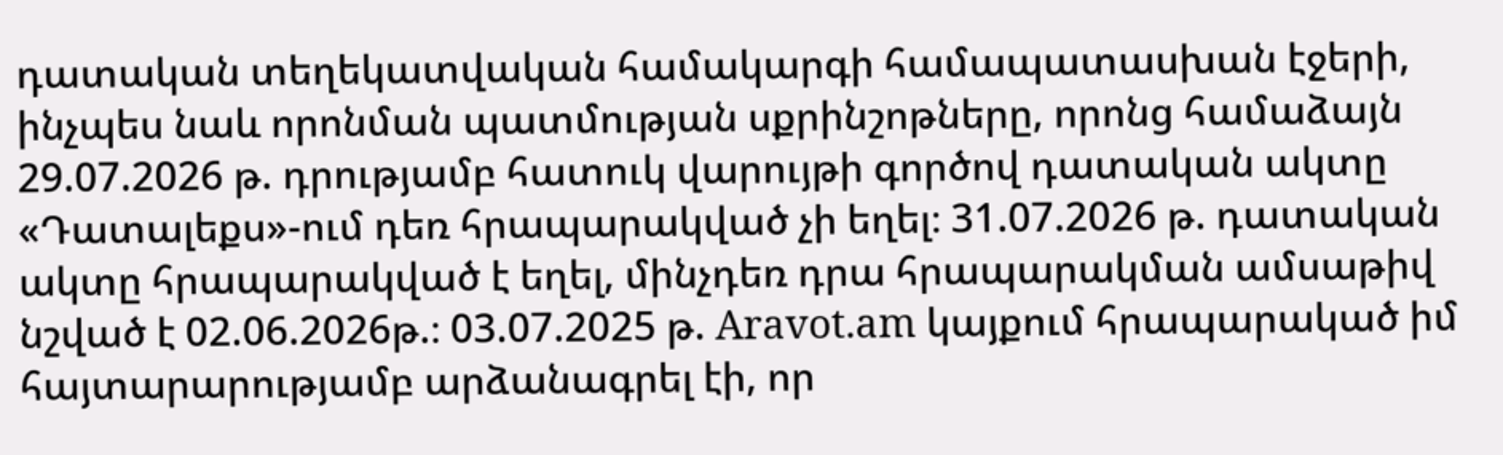դատական տեղեկատվական համակարգի համապատասխան էջերի, ինչպես նաև որոնման պատմության սքրինշոթները, որոնց համաձայն 29.07.2026 թ. դրությամբ հատուկ վարույթի գործով դատական ակտը «Դատալեքս»-ում դեռ հրապարակված չի եղել։ 31.07.2026 թ. դատական ակտը հրապարակված է եղել, մինչդեռ դրա հրապարակման ամսաթիվ նշված է 02.06.2026թ.։ 03.07.2025 թ. Aravot.am կայքում հրապարակած իմ հայտարարությամբ արձանագրել էի, որ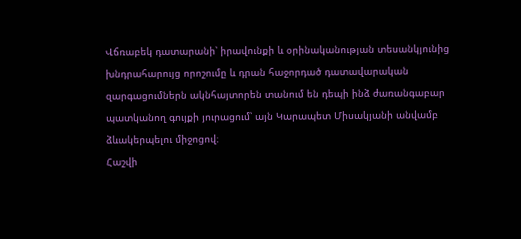Վճռաբեկ դատարանի՝ իրավունքի և օրինականության տեսանկյունից խնդրահարույց որոշումը և դրան հաջորդած դատավարական զարգացումներն ակնհայտորեն տանում են դեպի ինձ ժառանգաբար պատկանող գույքի յուրացում՝ այն Կարապետ Միսակյանի անվամբ ձևակերպելու միջոցով։
Հաշվի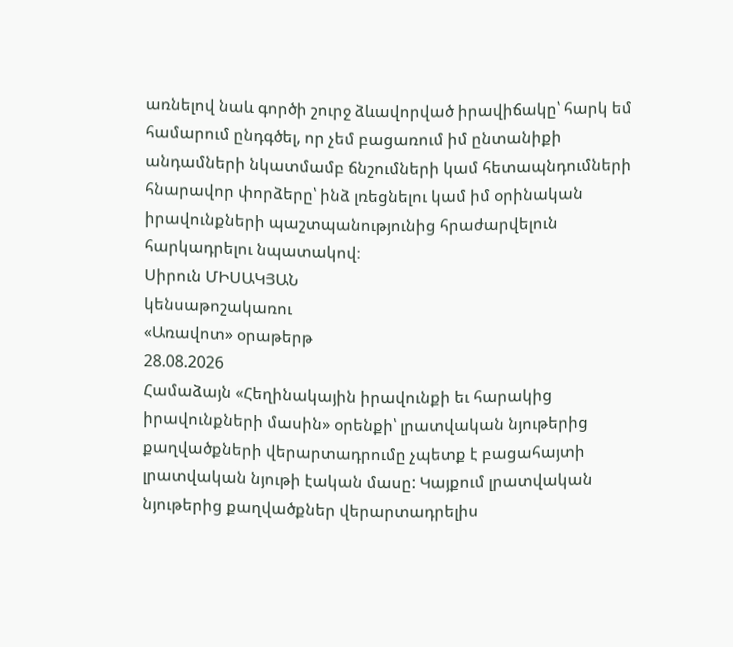առնելով նաև գործի շուրջ ձևավորված իրավիճակը՝ հարկ եմ համարում ընդգծել, որ չեմ բացառում իմ ընտանիքի անդամների նկատմամբ ճնշումների կամ հետապնդումների հնարավոր փորձերը՝ ինձ լռեցնելու կամ իմ օրինական իրավունքների պաշտպանությունից հրաժարվելուն հարկադրելու նպատակով։
Սիրուն ՄԻՍԱԿՅԱՆ
կենսաթոշակառու
«Առավոտ» օրաթերթ
28.08.2026
Համաձայն «Հեղինակային իրավունքի եւ հարակից իրավունքների մասին» օրենքի՝ լրատվական նյութերից քաղվածքների վերարտադրումը չպետք է բացահայտի լրատվական նյութի էական մասը: Կայքում լրատվական նյութերից քաղվածքներ վերարտադրելիս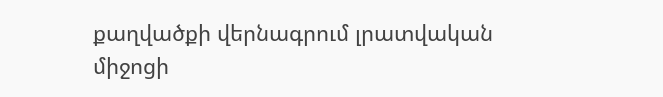քաղվածքի վերնագրում լրատվական միջոցի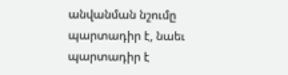անվանման նշումը պարտադիր է, նաեւ պարտադիր է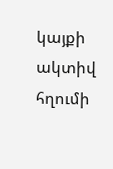կայքի ակտիվ հղումի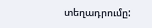տեղադրումը: